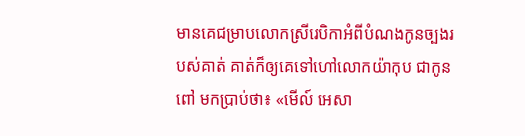មានគេជម្រាបលោកស្រីរេបិកាអំពីបំណងកូនច្បងរបស់គាត់ គាត់ក៏ឲ្យគេទៅហៅលោកយ៉ាកុប ជាកូនពៅ មកប្រាប់ថា៖ «មើល៍ អេសា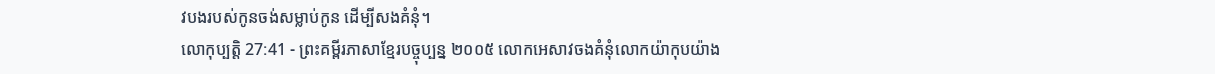វបងរបស់កូនចង់សម្លាប់កូន ដើម្បីសងគំនុំ។
លោកុប្បត្តិ 27:41 - ព្រះគម្ពីរភាសាខ្មែរបច្ចុប្បន្ន ២០០៥ លោកអេសាវចងគំនុំលោកយ៉ាកុបយ៉ាង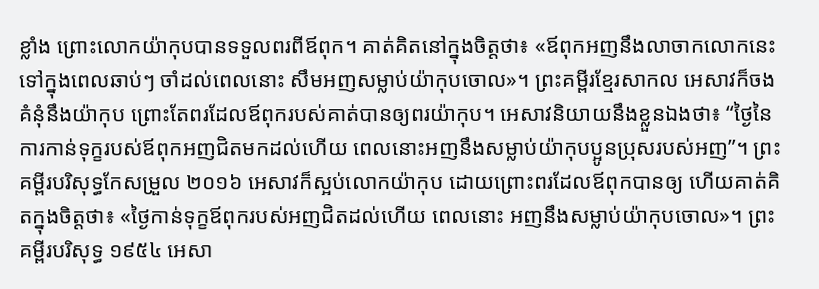ខ្លាំង ព្រោះលោកយ៉ាកុបបានទទួលពរពីឪពុក។ គាត់គិតនៅក្នុងចិត្តថា៖ «ឪពុកអញនឹងលាចាកលោកនេះទៅក្នុងពេលឆាប់ៗ ចាំដល់ពេលនោះ សឹមអញសម្លាប់យ៉ាកុបចោល»។ ព្រះគម្ពីរខ្មែរសាកល អេសាវក៏ចងគំនុំនឹងយ៉ាកុប ព្រោះតែពរដែលឪពុករបស់គាត់បានឲ្យពរយ៉ាកុប។ អេសាវនិយាយនឹងខ្លួនឯងថា៖ “ថ្ងៃនៃការកាន់ទុក្ខរបស់ឪពុកអញជិតមកដល់ហើយ ពេលនោះអញនឹងសម្លាប់យ៉ាកុបប្អូនប្រុសរបស់អញ”។ ព្រះគម្ពីរបរិសុទ្ធកែសម្រួល ២០១៦ អេសាវក៏ស្អប់លោកយ៉ាកុប ដោយព្រោះពរដែលឪពុកបានឲ្យ ហើយគាត់គិតក្នុងចិត្តថា៖ «ថ្ងៃកាន់ទុក្ខឪពុករបស់អញជិតដល់ហើយ ពេលនោះ អញនឹងសម្លាប់យ៉ាកុបចោល»។ ព្រះគម្ពីរបរិសុទ្ធ ១៩៥៤ អេសា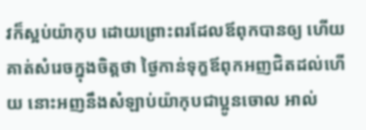វក៏ស្អប់យ៉ាកុប ដោយព្រោះពរដែលឪពុកបានឲ្យ ហើយគាត់សំរេចក្នុងចិត្តថា ថ្ងៃកាន់ទុក្ខឪពុកអញជិតដល់ហើយ នោះអញនឹងសំឡាប់យ៉ាកុបជាប្អូនចោល អាល់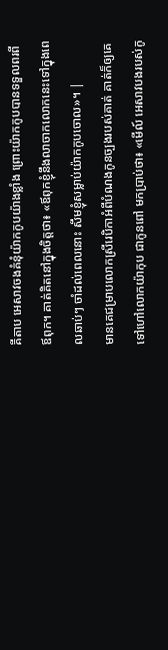គីតាប អេសាវចងគំនុំយ៉ាកកូបយ៉ាងខ្លាំង ព្រោះយ៉ាកកូបបានទទួលពរពីឪពុក។ គាត់គិតនៅក្នុងចិត្តថា៖ «ឪពុកខ្ញុំនឹងលាចាកលោកនេះទៅក្នុងពេលឆាប់ៗ ចាំដល់ពេលនោះ សឹមខ្ញុំសម្លាប់យ៉ាកកូបចោល»។ |
មានគេជម្រាបលោកស្រីរេបិកាអំពីបំណងកូនច្បងរបស់គាត់ គាត់ក៏ឲ្យគេទៅហៅលោកយ៉ាកុប ជាកូនពៅ មកប្រាប់ថា៖ «មើល៍ អេសាវបងរបស់កូ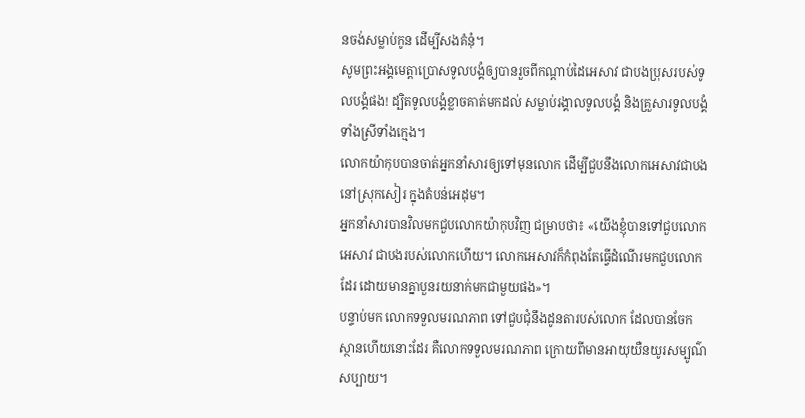នចង់សម្លាប់កូន ដើម្បីសងគំនុំ។
សូមព្រះអង្គមេត្តាប្រោសទូលបង្គំឲ្យបានរួចពីកណ្ដាប់ដៃអេសាវ ជាបងប្រុសរបស់ទូលបង្គំផង! ដ្បិតទូលបង្គំខ្លាចគាត់មកដល់ សម្លាប់រង្គាលទូលបង្គំ និងគ្រួសារទូលបង្គំ ទាំងស្រីទាំងក្មេង។
លោកយ៉ាកុបបានចាត់អ្នកនាំសារឲ្យទៅមុនលោក ដើម្បីជួបនឹងលោកអេសាវជាបង នៅស្រុកសៀរ ក្នុងតំបន់អេដុម។
អ្នកនាំសារបានវិលមកជួបលោកយ៉ាកុបវិញ ជម្រាបថា៖ «យើងខ្ញុំបានទៅជួបលោកអេសាវ ជាបងរបស់លោកហើយ។ លោកអេសាវក៏កំពុងតែធ្វើដំណើរមកជួបលោកដែរ ដោយមានគ្នាបួនរយនាក់មកជាមួយផង»។
បន្ទាប់មក លោកទទួលមរណភាព ទៅជួបជុំនឹងដូនតារបស់លោក ដែលបានចែកស្ថានហើយនោះដែរ គឺលោកទទួលមរណភាព ក្រោយពីមានអាយុយឺនយូរសម្បូណ៌សប្បាយ។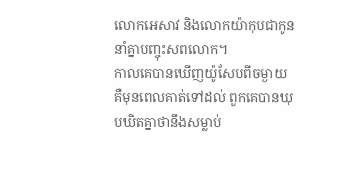លោកអេសាវ និងលោកយ៉ាកុបជាកូន នាំគ្នាបញ្ចុះសពលោក។
កាលគេបានឃើញយ៉ូសែបពីចម្ងាយ គឺមុនពេលគាត់ទៅដល់ ពួកគេបានឃុបឃិតគ្នាថានឹងសម្លាប់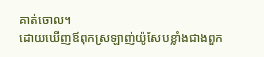គាត់ចោល។
ដោយឃើញឪពុកស្រឡាញ់យ៉ូសែបខ្លាំងជាងពួក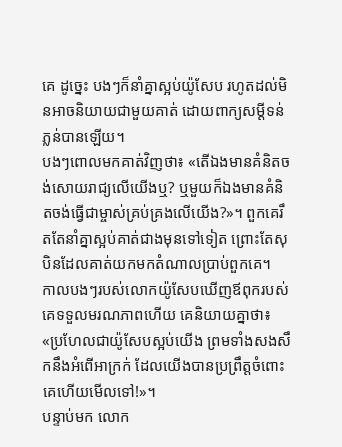គេ ដូច្នេះ បងៗក៏នាំគ្នាស្អប់យ៉ូសែប រហូតដល់មិនអាចនិយាយជាមួយគាត់ ដោយពាក្យសម្ដីទន់ភ្លន់បានឡើយ។
បងៗពោលមកគាត់វិញថា៖ «តើឯងមានគំនិតចង់សោយរាជ្យលើយើងឬ? ឬមួយក៏ឯងមានគំនិតចង់ធ្វើជាម្ចាស់គ្រប់គ្រងលើយើង?»។ ពួកគេរឹតតែនាំគ្នាស្អប់គាត់ជាងមុនទៅទៀត ព្រោះតែសុបិនដែលគាត់យកមកតំណាលប្រាប់ពួកគេ។
កាលបងៗរបស់លោកយ៉ូសែបឃើញឪពុករបស់គេទទួលមរណភាពហើយ គេនិយាយគ្នាថា៖ «ប្រហែលជាយ៉ូសែបស្អប់យើង ព្រមទាំងសងសឹកនឹងអំពើអាក្រក់ ដែលយើងបានប្រព្រឹត្តចំពោះគេហើយមើលទៅ!»។
បន្ទាប់មក លោក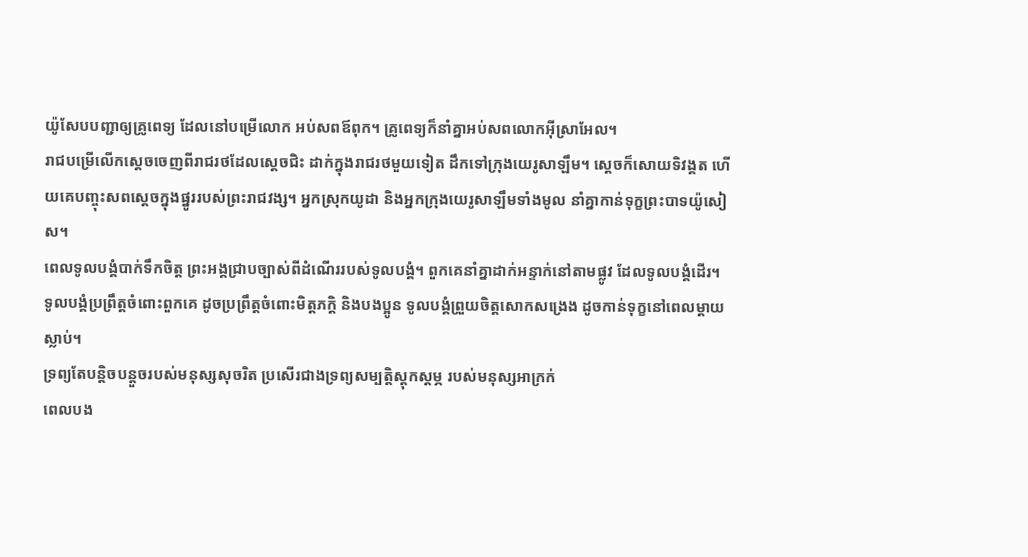យ៉ូសែបបញ្ជាឲ្យគ្រូពេទ្យ ដែលនៅបម្រើលោក អប់សពឪពុក។ គ្រូពេទ្យក៏នាំគ្នាអប់សពលោកអ៊ីស្រាអែល។
រាជបម្រើលើកស្ដេចចេញពីរាជរថដែលស្ដេចជិះ ដាក់ក្នុងរាជរថមួយទៀត ដឹកទៅក្រុងយេរូសាឡឹម។ ស្ដេចក៏សោយទិវង្គត ហើយគេបញ្ចុះសពស្ដេចក្នុងផ្នូររបស់ព្រះរាជវង្ស។ អ្នកស្រុកយូដា និងអ្នកក្រុងយេរូសាឡឹមទាំងមូល នាំគ្នាកាន់ទុក្ខព្រះបាទយ៉ូសៀស។
ពេលទូលបង្គំបាក់ទឹកចិត្ត ព្រះអង្គជ្រាបច្បាស់ពីដំណើររបស់ទូលបង្គំ។ ពួកគេនាំគ្នាដាក់អន្ទាក់នៅតាមផ្លូវ ដែលទូលបង្គំដើរ។
ទូលបង្គំប្រព្រឹត្តចំពោះពួកគេ ដូចប្រព្រឹត្តចំពោះមិត្តភក្ដិ និងបងប្អូន ទូលបង្គំព្រួយចិត្តសោកសង្រេង ដូចកាន់ទុក្ខនៅពេលម្ដាយស្លាប់។
ទ្រព្យតែបន្តិចបន្តួចរបស់មនុស្សសុចរិត ប្រសើរជាងទ្រព្យសម្បត្តិស្ដុកស្ដម្ភ របស់មនុស្សអាក្រក់
ពេលបង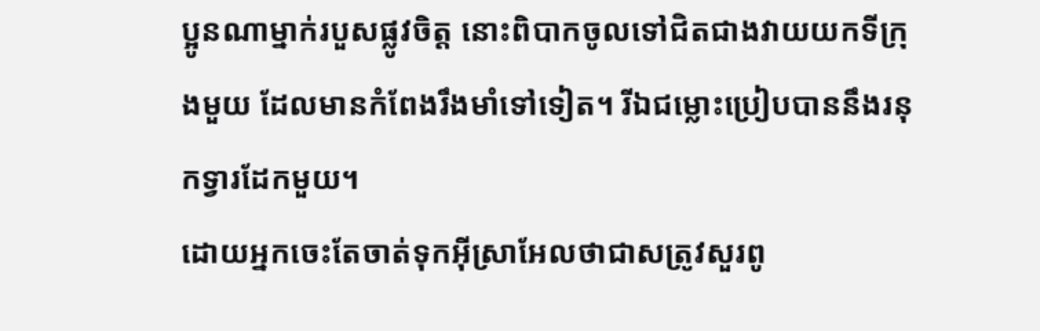ប្អូនណាម្នាក់របួសផ្លូវចិត្ត នោះពិបាកចូលទៅជិតជាងវាយយកទីក្រុងមួយ ដែលមានកំពែងរឹងមាំទៅទៀត។ រីឯជម្លោះប្រៀបបាននឹងរនុកទ្វារដែកមួយ។
ដោយអ្នកចេះតែចាត់ទុកអ៊ីស្រាអែលថាជាសត្រូវសួរពូ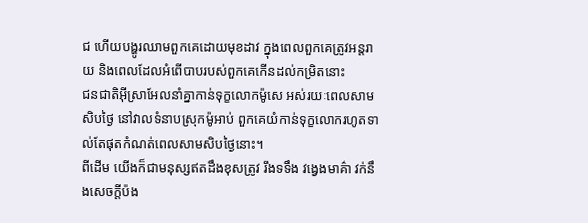ជ ហើយបង្ហូរឈាមពួកគេដោយមុខដាវ ក្នុងពេលពួកគេត្រូវអន្តរាយ និងពេលដែលអំពើបាបរបស់ពួកគេកើនដល់កម្រិតនោះ
ជនជាតិអ៊ីស្រាអែលនាំគ្នាកាន់ទុក្ខលោកម៉ូសេ អស់រយៈពេលសាមសិបថ្ងៃ នៅវាលទំនាបស្រុកម៉ូអាប់ ពួកគេយំកាន់ទុក្ខលោករហូតទាល់តែផុតកំណត់ពេលសាមសិបថ្ងៃនោះ។
ពីដើម យើងក៏ជាមនុស្សឥតដឹងខុសត្រូវ រឹងទទឹង វង្វេងមាគ៌ា វក់នឹងសេចក្ដីប៉ង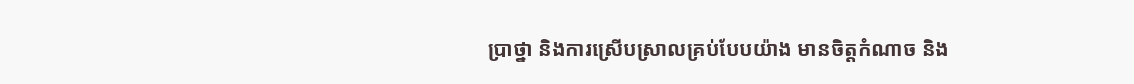ប្រាថ្នា និងការស្រើបស្រាលគ្រប់បែបយ៉ាង មានចិត្តកំណាច និង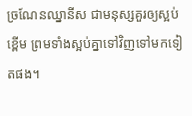ច្រណែនឈ្នានីស ជាមនុស្សគួរឲ្យស្អប់ខ្ពើម ព្រមទាំងស្អប់គ្នាទៅវិញទៅមកទៀតផង។